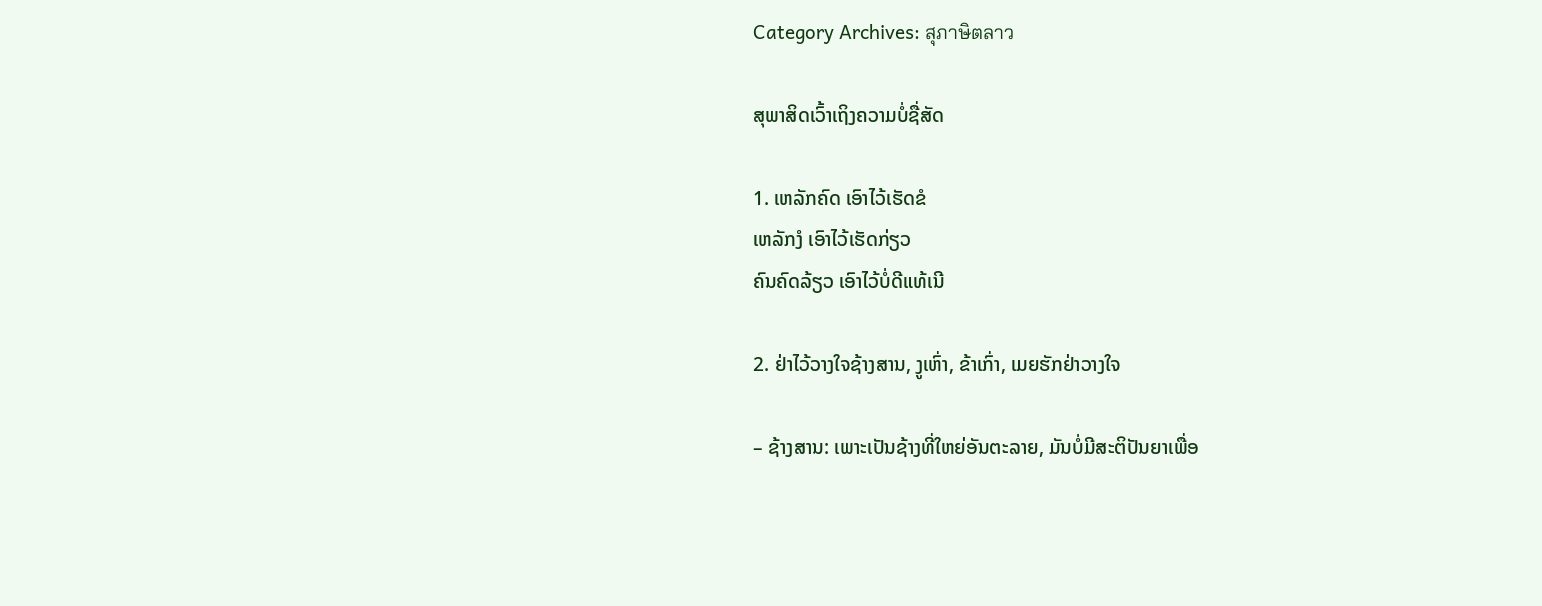Category Archives: สุภาษิตลาว

ສຸພາສິດເວົ້າເຖິງຄວາມບໍ່ຊື່ສັດ

1. ເຫລັກຄົດ ເອົາໄວ້ເຮັດຂໍ
ເຫລັກງໍ ເອົາໄວ້ເຮັດກ່ຽວ
ຄົນຄົດລ້ຽວ ເອົາໄວ້ບໍ່ດີແທ້ເນີ

2. ຢ່າໄວ້ວາງໃຈຊ້າງສານ, ງູເຫົ່າ, ຂ້າເກົ່າ, ເມຍຮັກຢ່າວາງໃຈ

– ຊ້າງສານ: ເພາະເປັນຊ້າງທີ່ໃຫຍ່ອັນຕະລາຍ, ມັນບໍ່ມີສະຕິປັນຍາເພື່ອ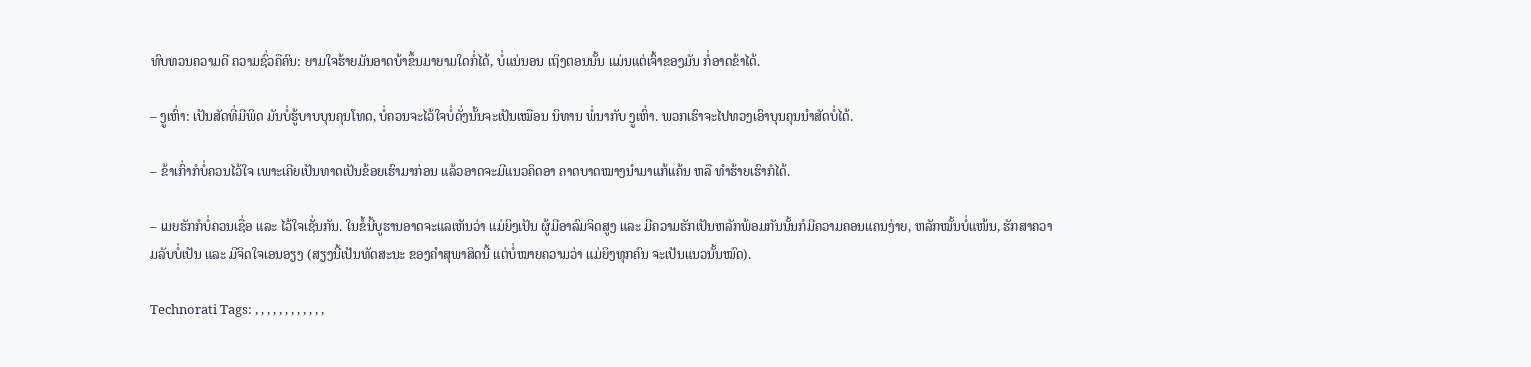ທົບທວນຄວາມດີ ຄວາມຊົ່ວຄືຄົນ: ຍາມໃຈຮ້າຍມັນອາດບ້າຂຶ້ນມາຍາມໃດກໍ່ໄດ້, ບໍ່ແນ່ນອນ ເຖິງຕອນນັ້ນ ແມ່ນແຕ່ເຈົ້າຂອງມັນ ກໍ່ອາດຂ້າໄດ້.

– ງູເຫົ່າ: ເປັນສັດທີ່ມີພິດ ມັນບໍ່ຮູ້ບາບບຸນຄຸນໂທດ, ບໍ່ຄວນຈະໄວ້ໃຈບໍ່ດັ່ງນັ້ນຈະເປັນເໝືອນ ນິທານ ພໍ່ນາກັບ ງູເຫົ່າ. ພວກເຮົາຈະໄປທວງເອົາບຸນຄຸນນຳສັດບໍ່ໄດ້.

– ຂ້າເກົ່າກໍບໍ່ຄວນໄວ້ໃຈ ເພາະເຄີຍເປັນທາດເປັນຂ້ອຍເຮົາມາກ່ອນ ແລ້ວອາດຈະມີແນວຄິດອາ ຄາດບາດໝາງນຳມາແກ້ແຄ້ນ ຫລື ທຳຮ້າຍເຮົາກໍໄດ້.

– ເມຍຮັກກໍບໍ່ຄວນເຊື່ອ ແລະ ໄວ້ໃຈເຊັ່ນກັນ. ໃນຂໍ້ນີ້ບູຮານອາດຈະແລເຫັນວ່າ ແມ່ຍິງເປັນ ຜູ້ມີອາລົມຈິດສູງ ແລະ ມີຄວາມຮັກເປັນຫລັກພ້ອມກັນນັ້ນກໍມີຄວາມຄອນແຄນງ່າຍ, ຫລັກໝັ້ນບໍ່ແໜ້ນ, ຮັກສາຄວາມລັບບໍ່ເປັນ ແລະ ມີຈິດໃຈເອນອຽງ (ສຽງນີ້ເປັນທັດສະນະ ຂອງຄຳສຸພາສິດນີ້ ແຕ່ບໍ່ໝາຍຄວາມວ່າ ແມ່ຍິງທຸກຄົນ ຈະເປັນແນວນັ້ນໝົດ).

Technorati Tags: , , , , , , , , , , , ,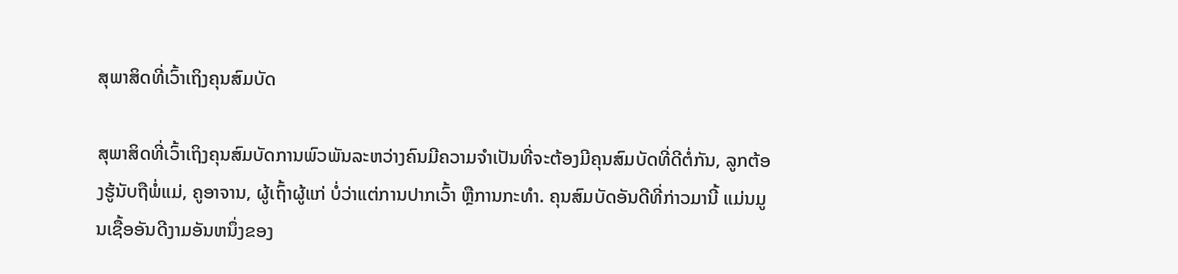ສຸພາສິດທີ່ເວົ້າເຖິງຄຸນສົມບັດ

ສຸພາສິດທີ່ເວົ້າເຖິງຄຸນສົມບັດການພົວພັນລະຫວ່າງຄົນມີຄວາມຈຳເປັນທີ່ຈະຕ້ອງມີຄຸນສົມບັດທີ່ດີຕໍ່ກັນ, ລູກຕ້ອງຮູ້ນັບຖືພໍ່ແມ່, ຄູອາຈານ, ຜູ້ເຖົ້າຜູ້ແກ່ ບໍ່ວ່າແຕ່ການປາກເວົ້າ ຫຼືການກະທຳ. ຄຸນສົມບັດອັນດີທີ່ກ່າວມານີ້ ແມ່ນມູນເຊື້ອອັນດີງາມອັນຫນຶ່ງຂອງ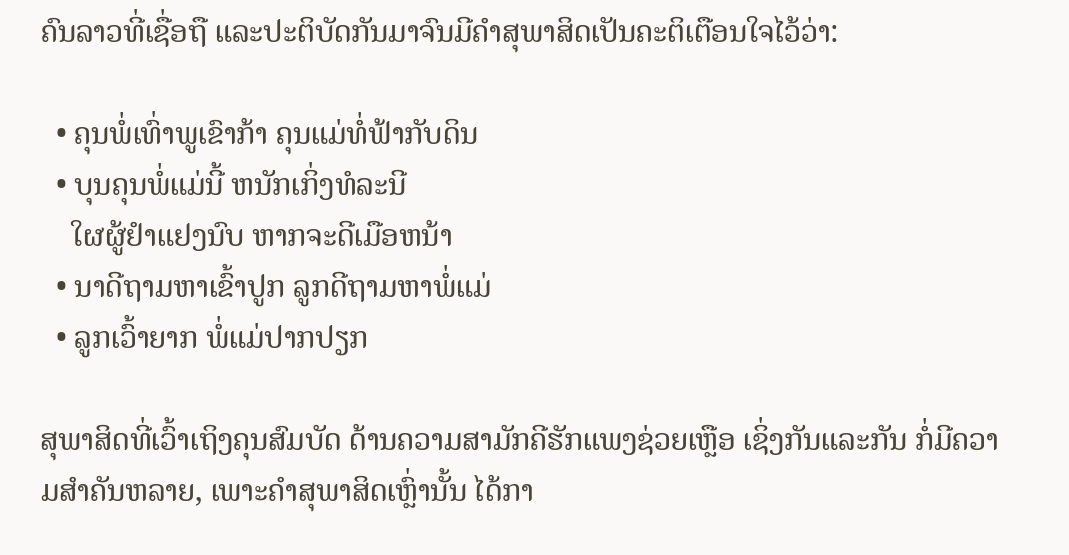ຄົນລາວທີ່ເຊື່ອຖື ແລະປະຕິບັດກັນມາຈົນມີຄຳສຸພາສິດເປັນຄະຕິເຕືອນໃຈໄວ້ວ່າ:

  • ຄຸນພໍ່ເທົ່າພູເຂົາກ້າ ຄຸນແມ່ທໍ່ຟ້າກັບດິນ
  • ບຸນຄຸນພໍ່ແມ່ນີ້ ຫນັກເກິ່ງທໍລະນີ
    ໃຜຜູ້ຢຳແຢງນົບ ຫາກຈະດີເມືອຫນ້າ
  • ນາດີຖາມຫາເຂົ້າປູກ ລູກດີຖາມຫາພໍ່ແມ່
  • ລູກເວົ້າຍາກ ພໍ່ແມ່ປາກປຽກ

ສຸພາສິດທີ່ເວົ້າເຖິງຄຸນສົມບັດ ດ້ານຄວາມສາມັກຄີຮັກແພງຊ່ວຍເຫຼືອ ເຊິ່ງກັນແລະກັນ ກໍ່ມີຄວາມສຳຄັນຫລາຍ, ເພາະຄຳສຸພາສິດເຫຼົ່ານັ້ນ ໄດ້ກາ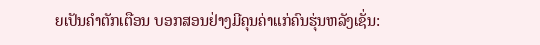ຍເປັນຄຳຕັກເຕືອນ ບອກສອນຢ່າງມີຄຸນຄ່າແກ່ຄົນຮຸ່ນຫລັງເຊັ່ນ: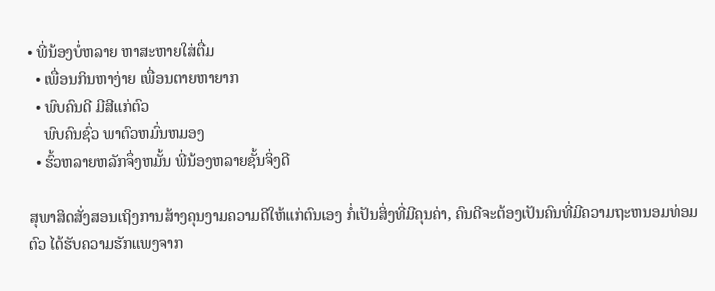• ພີ່ນ້ອງບໍ່ຫລາຍ ຫາສະຫາຍໃສ່ຕື່ມ
  • ເພື່ອນກິນຫາງ່າຍ ເພື່ອນຕາຍຫາຍາກ
  • ພົບຄົນດີ ມີສີແກ່ຕົວ
    ພົບຄົນຊົ່ວ ພາຕົວຫມົ່ນຫມອງ
  • ຮົ້ວຫລາຍຫລັກຈຶ່ງຫມັ້ນ ພີ່ນ້ອງຫລາຍຊັ້ນຈິ່ງດີ

ສຸພາສິດສັ່ງສອນເຖິງການສ້າງຄຸນງາມຄວາມດີໃຫ້ແກ່ຕົນເອງ ກໍ່ເປັນສິ່ງທີ່ມີຄຸນຄ່າ, ຄົນດີຈະຕ້ອງເປັນຄົນທີ່ມີຄວາມຖະຫນອມທ່ອມຕົວ ໄດ້ຮັບຄວາມຮັກແພງຈາກ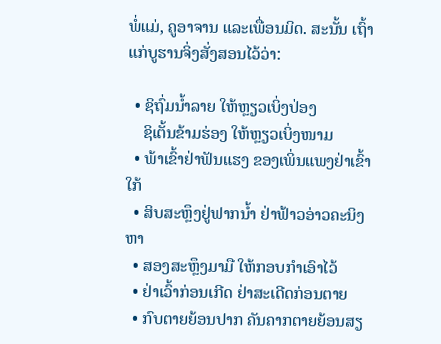ພໍ່ແມ່, ຄູອາຈານ ແລະເພື່ອນມິດ. ສະນັ້ນ ເຖົ້າແກ່ບູຮານຈິ່ງສັ່ງສອນໄວ້ວ່າ:

  • ຊິຖົ່ມນ້ຳລາຍ ໃຫ້ຫຼຽວເບິ່ງປ່ອງ
    ຊິເຕັ້ນຂ້າມຮ່ອງ ໃຫ້ຫຼຽວເບິ່ງໜາມ
  • ພ້າເຂົ້າຢ່າຟັນແຮງ ຂອງເພິ່ນແພງຢ່າເຂົ້າໃກ້
  • ສິບສະຫຼຶງຢູ່ຟາກນ້ຳ ຢ່າຟ້າວອ່າວຄະນິງຫາ
  • ສອງສະຫຶຼງມາມື ໃຫ້ກອບກຳເອົາໄວ້
  • ຢ່າເວົ້າກ່ອນເກີດ ຢ່າສະເດີດກ່ອນຕາຍ
  • ກົບຕາຍຍ້ອນປາກ ຄັນຄາກຕາຍຍ້ອນສຽ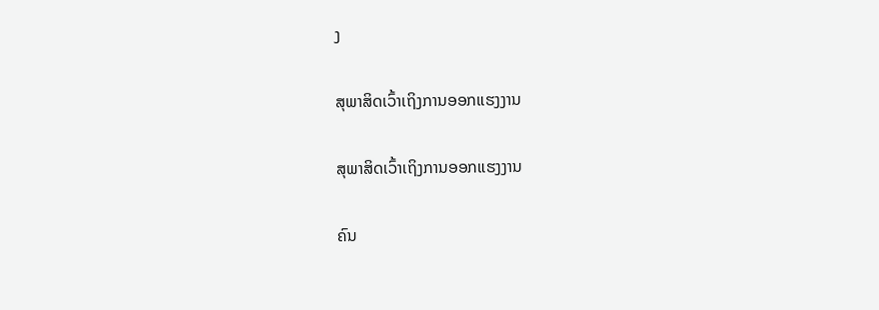ງ

ສຸພາສິດເວົ້າເຖິງການອອກແຮງງານ

ສຸພາສິດເວົ້າເຖິງການອອກແຮງງານ

ຄົນ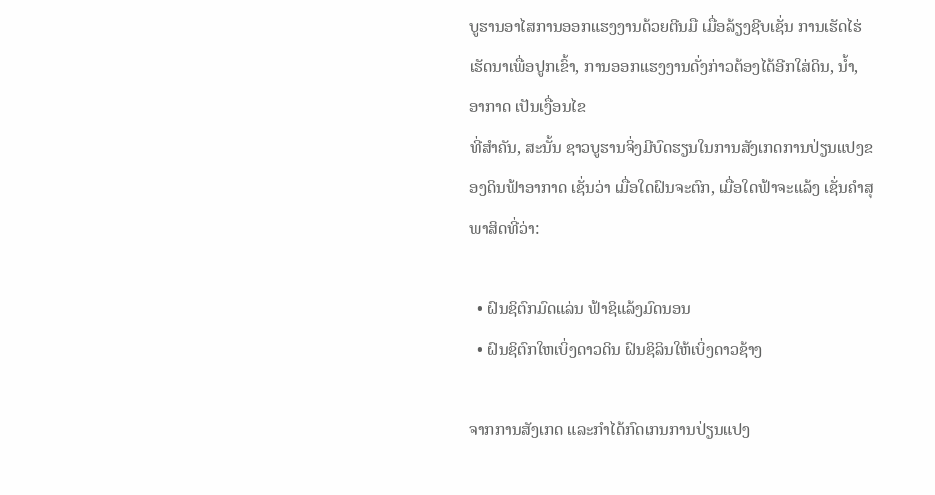ບູຮານອາໄສການອອກແຮງງານດ້ວຍຕີນມື ເມື່ອລ້ຽງຊີບເຊັ່ນ ການເຮັດໄຮ່ເຮັດນາເພື່ອປູກເຂົ້າ, ການອອກແຮງງານດັ່ງກ່າວຕ້ອງໄດ້ອີກໃສ່ດິນ, ນ້ຳ, ອາກາດ ເປັນເງື່ອນໄຂ
ທີ່ສຳຄັນ, ສະນັ້ນ ຊາວບູຮານຈິ່ງມີບົດຮຽນໃນການສັງເກດການປ່ຽນແປງຂອງດິນຟ້າອາກາດ ເຊັ່ນວ່າ ເມື່ອໃດຝົນຈະຕົກ, ເມື່ອໃດຟ້າຈະແລ້ງ ເຊັ່ນຄຳສຸພາສິດທີ່ວ່າ:

  • ຝົນຊິຕົກມົດແລ່ນ ຟ້າຊິແລ້ງມົດນອນ
  • ຝົນຊິຕົກໃຫເບິ່ງດາວດິນ ຝົນຊິລິນໃຫ້ເບິ່ງດາວຊ້າງ

ຈາກການສັງເກດ ແລະກຳໄດ້ກົດເກນການປ່ຽນແປງ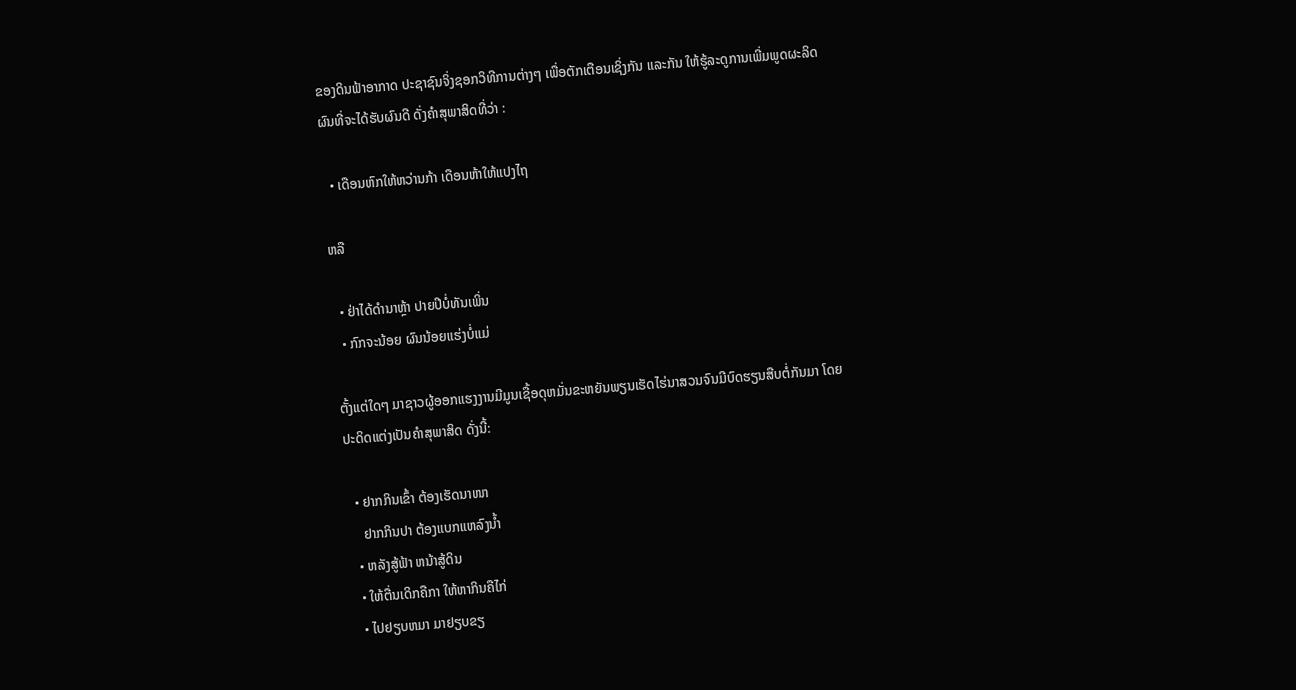ຂອງດິນຟ້າອາກາດ ປະຊາຊົນຈິ່ງຊອກວິທີການຕ່າງໆ ເພື່ອຕັກເຕືອນເຊິ່ງກັນ ແລະກັນ ໃຫ້ຮູ້ລະດູການເພີ່ມພູດຜະລິດຜົນທີ່ຈະໄດ້ຮັບຜົນດີ ດັ່ງຄຳສຸພາສິດທີ່ວ່າ :

  • ເດືອນຫົກໃຫ້ຫວ່ານກ້າ ເດືອນຫ້າໃຫ້ແປງໄຖ

ຫລື

  • ຢ່າໄດ້ດຳນາຫຼ້າ ປາຍປີບໍ່ທັນເພິ່ນ
  • ກົກຈະນ້ອຍ ຜົນນ້ອຍແຮ່ງບໍ່ແມ່

ຕັ້ງແຕ່ໃດໆ ມາຊາວຜູ້ອອກແຮງງານມີມູນເຊື້ອດຸຫມັ່ນຂະຫຍັນພຽນເຮັດໄຮ່ນາສວນຈົນມີບົດຮຽນສືບຕໍ່ກັນມາ ໂດຍປະດິດແຕ່ງເປັນຄຳສຸພາສິດ ດັ່ງນີ້:

  • ຢາກກິນເຂົ້າ ຕ້ອງເຮັດນາໜາ
    ຢາກກິນປາ ຕ້ອງແບກແຫລົງນ້ຳ
  • ຫລັງສູ້ຟ້າ ຫນ້າສູ້ດິນ
  • ໃຫ້ຕື່ນເດິກຄືກາ ໃຫ້ຫາກິນຄືໄກ່
  • ໄປຢຽບຫມາ ມາຢຽບຂຽ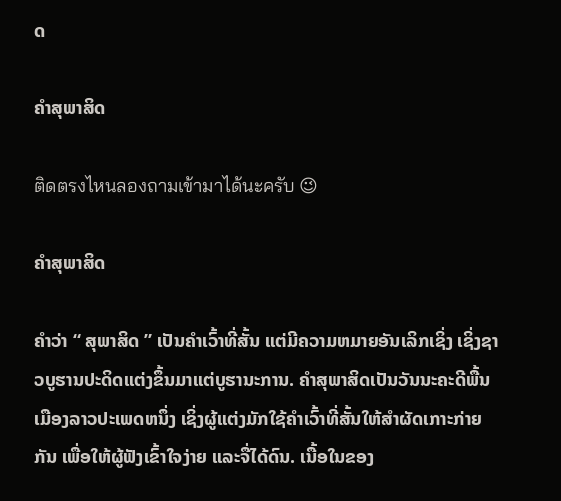ດ

ຄຳສຸພາສິດ

ติดตรงไหนลองถามเข้ามาได้นะครับ 😉

ຄຳສຸພາສິດ

ຄຳວ່າ “ ສຸພາສິດ ” ເປັນຄຳເວົ້າທີ່ສັ້ນ ແຕ່ມີຄວາມຫມາຍອັນເລິກເຊິ່ງ ເຊິ່ງຊາວບູຮານປະດິດແຕ່ງຂຶ້ນມາແຕ່ບູຮານະການ. ຄຳສຸພາສິດເປັນວັນນະຄະດີພື້ນເມືອງລາວປະເພດຫນຶ່ງ ເຊິ່ງຜູ້ແຕ່ງມັກໃຊ້ຄຳເວົ້າທີ່ສັ້ນໃຫ້ສຳຜັດເກາະກ່າຍກັນ ເພື່ອໃຫ້ຜູ້ຟັງເຂົ້າໃຈງ່າຍ ແລະຈື່ໄດ້ດົນ. ເນື້ອໃນຂອງ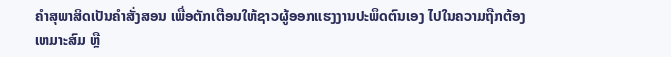ຄຳສຸພາສິດເປັນຄຳສັ່ງສອນ ເພື່ອຕັກເຕືອນໃຫ້ຊາວຜູ້ອອກແຮງງານປະພຶດຕົນເອງ ໄປໃນຄວາມຖືກຕ້ອງເຫມາະສົມ ຫຼື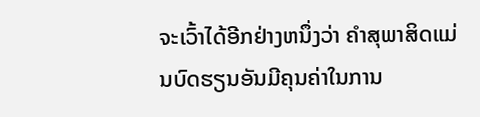ຈະເວົ້າໄດ້ອີກຢ່າງຫນຶ່ງວ່າ ຄຳສຸພາສິດແມ່ນບົດຮຽນອັນມີຄຸນຄ່າໃນການ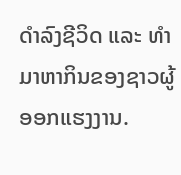ດຳລົງຊີວິດ ແລະ ທຳມາຫາກິນຂອງຊາວຜູ້ອອກແຮງງານ.